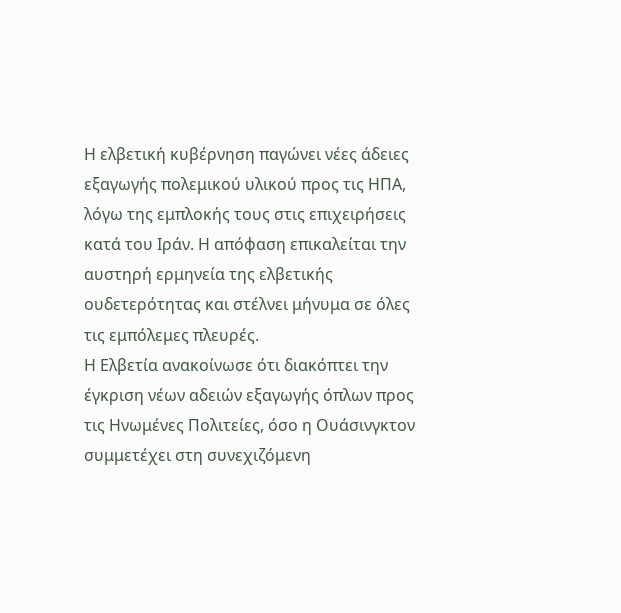Η ελβετική κυβέρνηση παγώνει νέες άδειες εξαγωγής πολεμικού υλικού προς τις ΗΠΑ, λόγω της εμπλοκής τους στις επιχειρήσεις κατά του Ιράν. Η απόφαση επικαλείται την αυστηρή ερμηνεία της ελβετικής ουδετερότητας και στέλνει μήνυμα σε όλες τις εμπόλεμες πλευρές.
Η Ελβετία ανακοίνωσε ότι διακόπτει την έγκριση νέων αδειών εξαγωγής όπλων προς τις Ηνωμένες Πολιτείες, όσο η Ουάσινγκτον συμμετέχει στη συνεχιζόμενη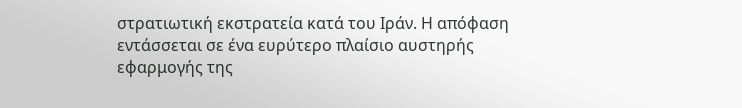στρατιωτική εκστρατεία κατά του Ιράν. Η απόφαση εντάσσεται σε ένα ευρύτερο πλαίσιο αυστηρής εφαρμογής της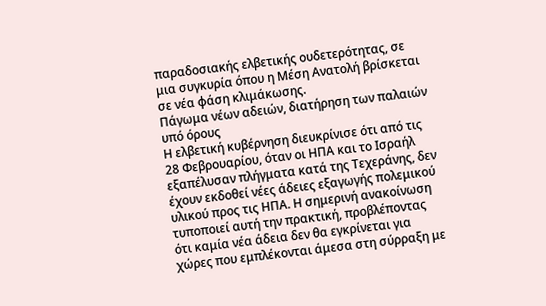παραδοσιακής ελβετικής ουδετερότητας, σε μια συγκυρία όπου η Μέση Ανατολή βρίσκεται σε νέα φάση κλιμάκωσης.
Πάγωμα νέων αδειών, διατήρηση των παλαιών υπό όρους
Η ελβετική κυβέρνηση διευκρίνισε ότι από τις 28 Φεβρουαρίου, όταν οι ΗΠΑ και το Ισραήλ εξαπέλυσαν πλήγματα κατά της Τεχεράνης, δεν έχουν εκδοθεί νέες άδειες εξαγωγής πολεμικού υλικού προς τις ΗΠΑ. Η σημερινή ανακοίνωση τυποποιεί αυτή την πρακτική, προβλέποντας ότι καμία νέα άδεια δεν θα εγκρίνεται για χώρες που εμπλέκονται άμεσα στη σύρραξη με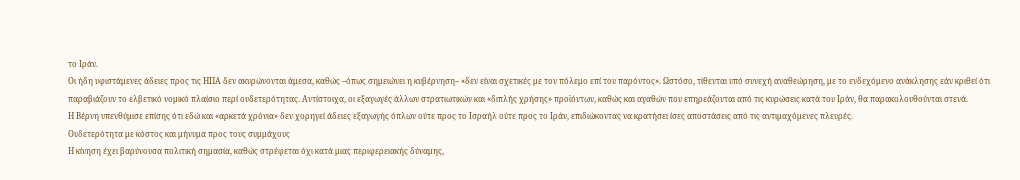το Ιράν.
Οι ήδη υφιστάμενες άδειες προς τις ΗΠΑ δεν ακυρώνονται άμεσα, καθώς –όπως σημειώνει η κυβέρνηση– «δεν είναι σχετικές με τον πόλεμο επί του παρόντος». Ωστόσο, τίθενται υπό συνεχή αναθεώρηση, με το ενδεχόμενο ανάκλησης εάν κριθεί ότι παραβιάζουν το ελβετικό νομικό πλαίσιο περί ουδετερότητας. Αντίστοιχα, οι εξαγωγές άλλων στρατιωτικών και «διπλής χρήσης» προϊόντων, καθώς και αγαθών που επηρεάζονται από τις κυρώσεις κατά του Ιράν, θα παρακολουθούνται στενά.
Η Βέρνη υπενθύμισε επίσης ότι εδώ και «αρκετά χρόνια» δεν χορηγεί άδειες εξαγωγής όπλων ούτε προς το Ισραήλ ούτε προς το Ιράν, επιδιώκοντας να κρατήσει ίσες αποστάσεις από τις αντιμαχόμενες πλευρές.
Ουδετερότητα με κόστος και μήνυμα προς τους συμμάχους
Η κίνηση έχει βαρύνουσα πολιτική σημασία, καθώς στρέφεται όχι κατά μιας περιφερειακής δύναμης,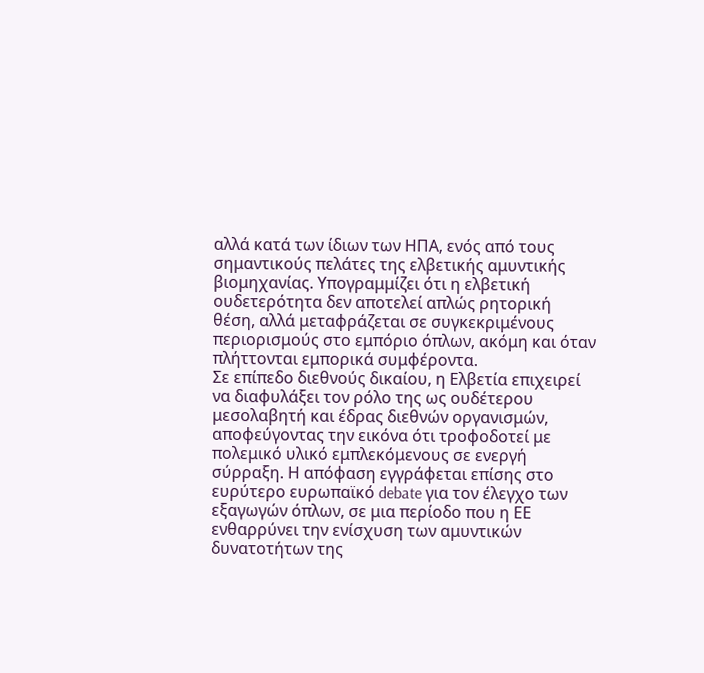αλλά κατά των ίδιων των ΗΠΑ, ενός από τους σημαντικούς πελάτες της ελβετικής αμυντικής βιομηχανίας. Υπογραμμίζει ότι η ελβετική ουδετερότητα δεν αποτελεί απλώς ρητορική θέση, αλλά μεταφράζεται σε συγκεκριμένους περιορισμούς στο εμπόριο όπλων, ακόμη και όταν πλήττονται εμπορικά συμφέροντα.
Σε επίπεδο διεθνούς δικαίου, η Ελβετία επιχειρεί να διαφυλάξει τον ρόλο της ως ουδέτερου μεσολαβητή και έδρας διεθνών οργανισμών, αποφεύγοντας την εικόνα ότι τροφοδοτεί με πολεμικό υλικό εμπλεκόμενους σε ενεργή σύρραξη. Η απόφαση εγγράφεται επίσης στο ευρύτερο ευρωπαϊκό debate για τον έλεγχο των εξαγωγών όπλων, σε μια περίοδο που η ΕΕ ενθαρρύνει την ενίσχυση των αμυντικών δυνατοτήτων της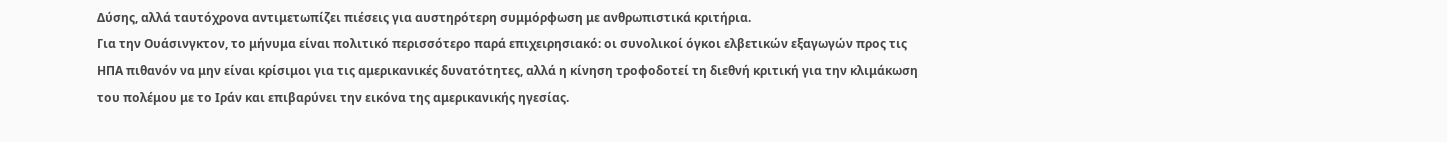Δύσης, αλλά ταυτόχρονα αντιμετωπίζει πιέσεις για αυστηρότερη συμμόρφωση με ανθρωπιστικά κριτήρια.
Για την Ουάσινγκτον, το μήνυμα είναι πολιτικό περισσότερο παρά επιχειρησιακό: οι συνολικοί όγκοι ελβετικών εξαγωγών προς τις ΗΠΑ πιθανόν να μην είναι κρίσιμοι για τις αμερικανικές δυνατότητες, αλλά η κίνηση τροφοδοτεί τη διεθνή κριτική για την κλιμάκωση του πολέμου με το Ιράν και επιβαρύνει την εικόνα της αμερικανικής ηγεσίας.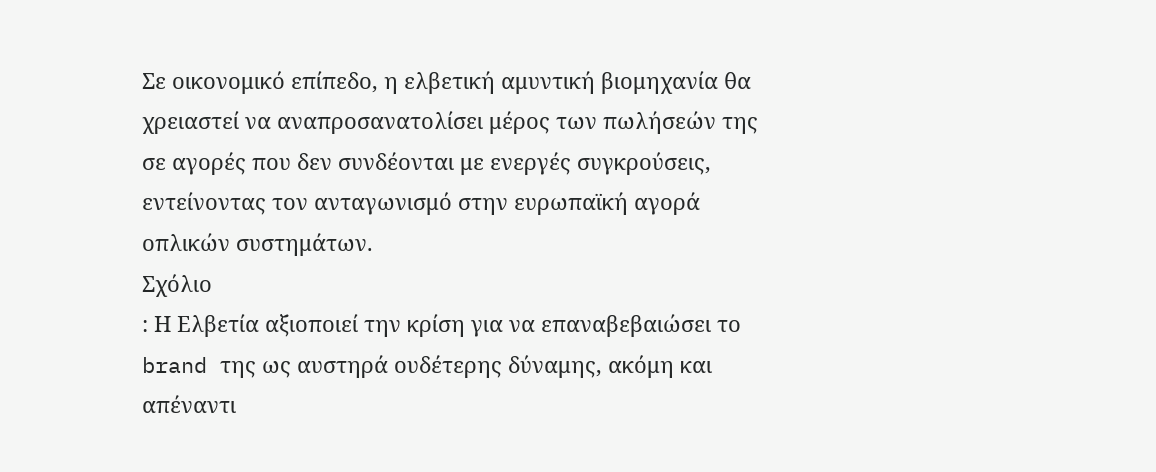Σε οικονομικό επίπεδο, η ελβετική αμυντική βιομηχανία θα χρειαστεί να αναπροσανατολίσει μέρος των πωλήσεών της σε αγορές που δεν συνδέονται με ενεργές συγκρούσεις, εντείνοντας τον ανταγωνισμό στην ευρωπαϊκή αγορά οπλικών συστημάτων.
Σχόλιο
: Η Ελβετία αξιοποιεί την κρίση για να επαναβεβαιώσει το brand της ως αυστηρά ουδέτερης δύναμης, ακόμη και απέναντι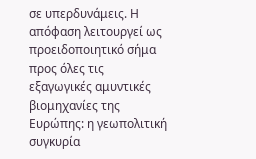σε υπερδυνάμεις. Η απόφαση λειτουργεί ως προειδοποιητικό σήμα προς όλες τις εξαγωγικές αμυντικές βιομηχανίες της Ευρώπης: η γεωπολιτική συγκυρία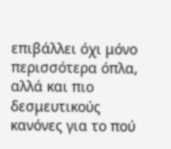επιβάλλει όχι μόνο περισσότερα όπλα, αλλά και πιο δεσμευτικούς κανόνες για το πού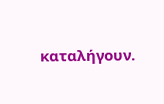καταλήγουν.